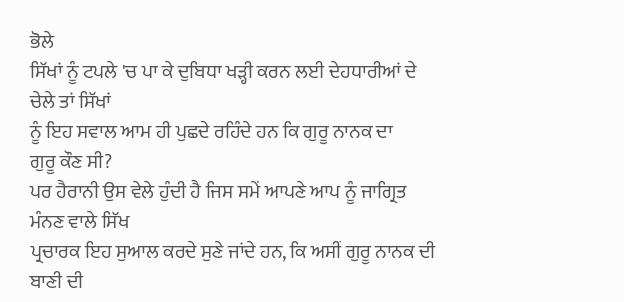ਭੋਲੇ
ਸਿੱਖਾਂ ਨੂੰ ਟਪਲੇ 'ਚ ਪਾ ਕੇ ਦੁਬਿਧਾ ਖੜ੍ਹੀ ਕਰਨ ਲਈ ਦੇਹਧਾਰੀਆਂ ਦੇ ਚੇਲੇ ਤਾਂ ਸਿੱਖਾਂ
ਨੂੰ ਇਹ ਸਵਾਲ ਆਮ ਹੀ ਪੁਛਦੇ ਰਹਿੰਦੇ ਹਨ ਕਿ ਗੁਰੂ ਨਾਨਕ ਦਾ
ਗੁਰੂ ਕੌਣ ਸੀ?
ਪਰ ਹੈਰਾਨੀ ਉਸ ਵੇਲੇ ਹੁੰਦੀ ਹੈ ਜਿਸ ਸਮੇਂ ਆਪਣੇ ਆਪ ਨੂੰ ਜਾਗ੍ਰਿਤ ਮੰਨਣ ਵਾਲੇ ਸਿੱਖ
ਪ੍ਰਚਾਰਕ ਇਹ ਸੁਆਲ ਕਰਦੇ ਸੁਣੇ ਜਾਂਦੇ ਹਨ, ਕਿ ਅਸੀਂ ਗੁਰੂ ਨਾਨਕ ਦੀ ਬਾਣੀ ਦੀ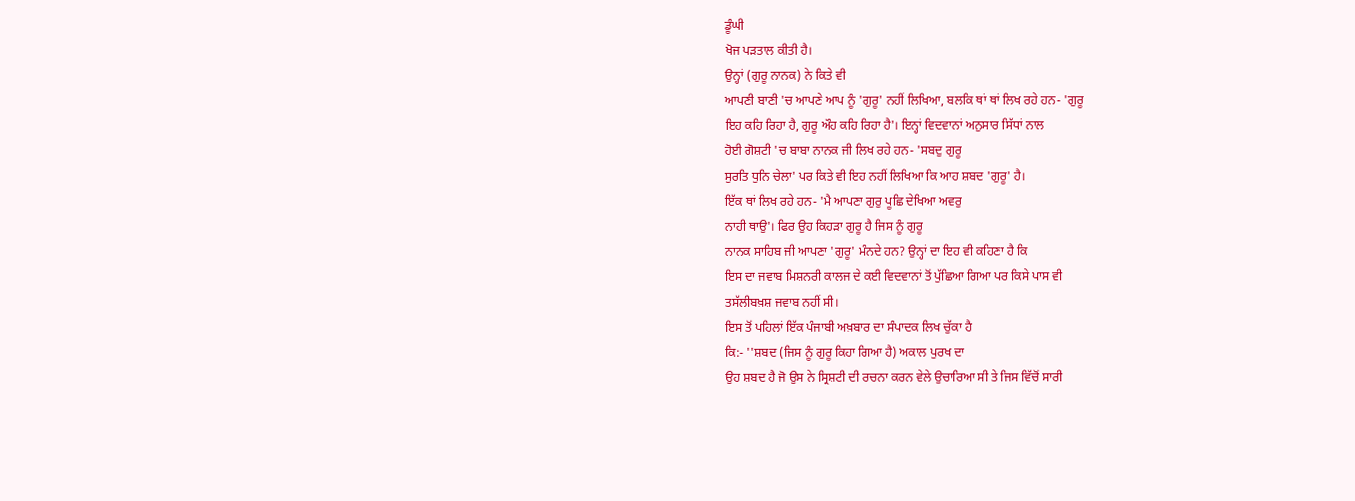ਡੂੰਘੀ
ਖੋਜ ਪੜਤਾਲ ਕੀਤੀ ਹੈ।
ਉਨ੍ਹਾਂ (ਗੁਰੂ ਨਾਨਕ) ਨੇ ਕਿਤੇ ਵੀ
ਆਪਣੀ ਬਾਣੀ 'ਚ ਆਪਣੇ ਆਪ ਨੂੰ 'ਗੁਰੂ' ਨਹੀਂ ਲਿਖਿਆ, ਬਲਕਿ ਥਾਂ ਥਾਂ ਲਿਖ ਰਹੇ ਹਨ- 'ਗੁਰੂ
ਇਹ ਕਹਿ ਰਿਹਾ ਹੈ, ਗੁਰੂ ਔਹ ਕਹਿ ਰਿਹਾ ਹੈ'। ਇਨ੍ਹਾਂ ਵਿਦਵਾਨਾਂ ਅਨੁਸਾਰ ਸਿੱਧਾਂ ਨਾਲ
ਹੋਈ ਗੋਸ਼ਟੀ 'ਚ ਬਾਬਾ ਨਾਨਕ ਜੀ ਲਿਖ ਰਹੇ ਹਨ- 'ਸਬਦੁ ਗੁਰੂ
ਸੁਰਤਿ ਧੁਨਿ ਚੇਲਾ' ਪਰ ਕਿਤੇ ਵੀ ਇਹ ਨਹੀਂ ਲਿਖਿਆ ਕਿ ਆਹ ਸ਼ਬਦ 'ਗੁਰੂ' ਹੈ।
ਇੱਕ ਥਾਂ ਲਿਖ ਰਹੇ ਹਨ- 'ਮੈ ਆਪਣਾ ਗੁਰੁ ਪੂਛਿ ਦੇਖਿਆ ਅਵਰੁ
ਨਾਹੀ ਥਾਉ'। ਫਿਰ ਉਹ ਕਿਹੜਾ ਗੁਰੂ ਹੈ ਜਿਸ ਨੂੰ ਗੁਰੂ
ਨਾਨਕ ਸਾਹਿਬ ਜੀ ਆਪਣਾ 'ਗੁਰੂ' ਮੰਨਦੇ ਹਨ? ਉਨ੍ਹਾਂ ਦਾ ਇਹ ਵੀ ਕਹਿਣਾ ਹੈ ਕਿ
ਇਸ ਦਾ ਜਵਾਬ ਮਿਸ਼ਨਰੀ ਕਾਲਜ ਦੇ ਕਈ ਵਿਦਵਾਨਾਂ ਤੋਂ ਪੁੱਛਿਆ ਗਿਆ ਪਰ ਕਿਸੇ ਪਾਸ ਵੀ
ਤਸੱਲੀਬਖ਼ਸ਼ ਜਵਾਬ ਨਹੀਂ ਸੀ।
ਇਸ ਤੋਂ ਪਹਿਲਾਂ ਇੱਕ ਪੰਜਾਬੀ ਅਖ਼ਬਾਰ ਦਾ ਸੰਪਾਦਕ ਲਿਖ ਚੁੱਕਾ ਹੈ
ਕਿ:- ''ਸ਼ਬਦ (ਜਿਸ ਨੂੰ ਗੁਰੂ ਕਿਹਾ ਗਿਆ ਹੈ) ਅਕਾਲ ਪੁਰਖ ਦਾ
ਉਹ ਸ਼ਬਦ ਹੈ ਜੋ ਉਸ ਨੇ ਸ੍ਰਿਸ਼ਟੀ ਦੀ ਰਚਨਾ ਕਰਨ ਵੇਲੇ ਉਚਾਰਿਆ ਸੀ ਤੇ ਜਿਸ ਵਿੱਚੋਂ ਸਾਰੀ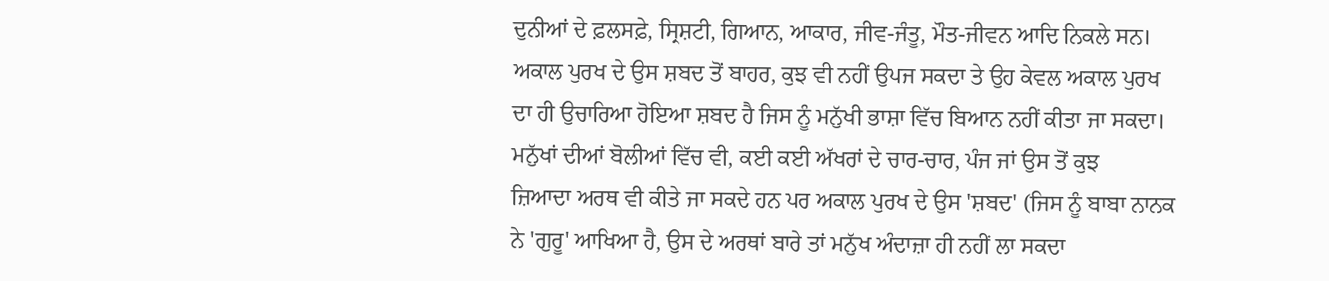ਦੁਨੀਆਂ ਦੇ ਫ਼ਲਸਫ਼ੇ, ਸ੍ਰਿਸ਼ਟੀ, ਗਿਆਨ, ਆਕਾਰ, ਜੀਵ-ਜੰਤੂ, ਮੌਤ-ਜੀਵਨ ਆਦਿ ਨਿਕਲੇ ਸਨ।
ਅਕਾਲ ਪੁਰਖ ਦੇ ਉਸ ਸ਼ਬਦ ਤੋਂ ਬਾਹਰ, ਕੁਝ ਵੀ ਨਹੀਂ ਉਪਜ ਸਕਦਾ ਤੇ ਉਹ ਕੇਵਲ ਅਕਾਲ ਪੁਰਖ
ਦਾ ਹੀ ਉਚਾਰਿਆ ਹੋਇਆ ਸ਼ਬਦ ਹੈ ਜਿਸ ਨੂੰ ਮਨੁੱਖੀ ਭਾਸ਼ਾ ਵਿੱਚ ਬਿਆਨ ਨਹੀਂ ਕੀਤਾ ਜਾ ਸਕਦਾ।
ਮਨੁੱਖਾਂ ਦੀਆਂ ਬੋਲੀਆਂ ਵਿੱਚ ਵੀ, ਕਈ ਕਈ ਅੱਖਰਾਂ ਦੇ ਚਾਰ-ਚਾਰ, ਪੰਜ ਜਾਂ ਉਸ ਤੋਂ ਕੁਝ
ਜ਼ਿਆਦਾ ਅਰਥ ਵੀ ਕੀਤੇ ਜਾ ਸਕਦੇ ਹਨ ਪਰ ਅਕਾਲ ਪੁਰਖ ਦੇ ਉਸ 'ਸ਼ਬਦ' (ਜਿਸ ਨੂੰ ਬਾਬਾ ਨਾਨਕ
ਨੇ 'ਗੁਰੂ' ਆਖਿਆ ਹੈ, ਉਸ ਦੇ ਅਰਥਾਂ ਬਾਰੇ ਤਾਂ ਮਨੁੱਖ ਅੰਦਾਜ਼ਾ ਹੀ ਨਹੀਂ ਲਾ ਸਕਦਾ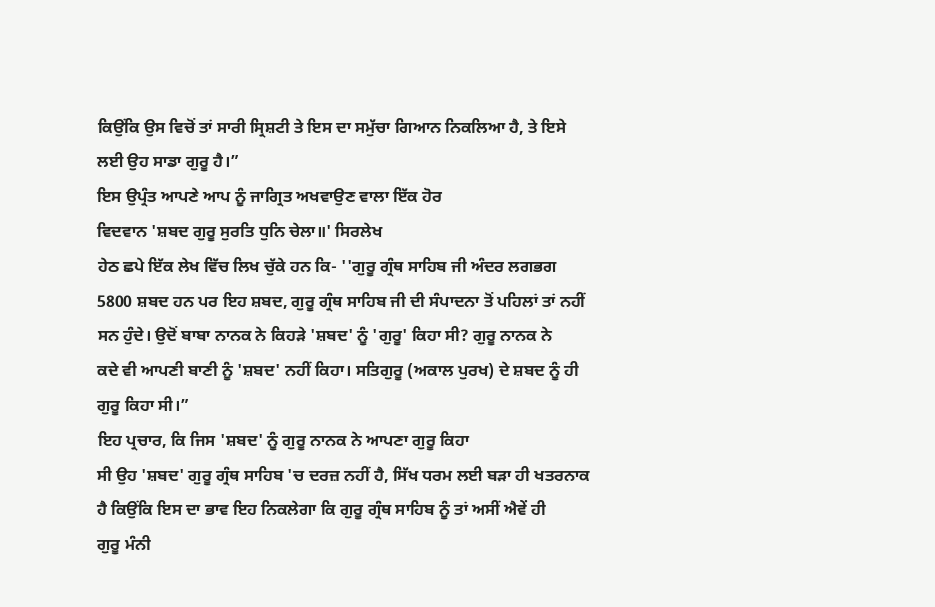ਕਿਉਂਕਿ ਉਸ ਵਿਚੋਂ ਤਾਂ ਸਾਰੀ ਸ੍ਰਿਸ਼ਟੀ ਤੇ ਇਸ ਦਾ ਸਮੁੱਚਾ ਗਿਆਨ ਨਿਕਲਿਆ ਹੈ, ਤੇ ਇਸੇ
ਲਈ ਉਹ ਸਾਡਾ ਗੁਰੂ ਹੈ।”
ਇਸ ਉਪ੍ਰੰਤ ਆਪਣੇ ਆਪ ਨੂੰ ਜਾਗ੍ਰਿਤ ਅਖਵਾਉਣ ਵਾਲਾ ਇੱਕ ਹੋਰ
ਵਿਦਵਾਨ 'ਸ਼ਬਦ ਗੁਰੂ ਸੁਰਤਿ ਧੁਨਿ ਚੇਲਾ॥' ਸਿਰਲੇਖ
ਹੇਠ ਛਪੇ ਇੱਕ ਲੇਖ ਵਿੱਚ ਲਿਖ ਚੁੱਕੇ ਹਨ ਕਿ- ''ਗੁਰੂ ਗ੍ਰੰਥ ਸਾਹਿਬ ਜੀ ਅੰਦਰ ਲਗਭਗ
5800 ਸ਼ਬਦ ਹਨ ਪਰ ਇਹ ਸ਼ਬਦ, ਗੁਰੂ ਗ੍ਰੰਥ ਸਾਹਿਬ ਜੀ ਦੀ ਸੰਪਾਦਨਾ ਤੋਂ ਪਹਿਲਾਂ ਤਾਂ ਨਹੀਂ
ਸਨ ਹੁੰਦੇ। ਉਦੋਂ ਬਾਬਾ ਨਾਨਕ ਨੇ ਕਿਹੜੇ 'ਸ਼ਬਦ' ਨੂੰ 'ਗੁਰੂ' ਕਿਹਾ ਸੀ? ਗੁਰੂ ਨਾਨਕ ਨੇ
ਕਦੇ ਵੀ ਆਪਣੀ ਬਾਣੀ ਨੂੰ 'ਸ਼ਬਦ' ਨਹੀਂ ਕਿਹਾ। ਸਤਿਗੁਰੂ (ਅਕਾਲ ਪੁਰਖ) ਦੇ ਸ਼ਬਦ ਨੂੰ ਹੀ
ਗੁਰੂ ਕਿਹਾ ਸੀ।”
ਇਹ ਪ੍ਰਚਾਰ, ਕਿ ਜਿਸ 'ਸ਼ਬਦ' ਨੂੰ ਗੁਰੂ ਨਾਨਕ ਨੇ ਆਪਣਾ ਗੁਰੂ ਕਿਹਾ
ਸੀ ਉਹ 'ਸ਼ਬਦ' ਗੁਰੂ ਗ੍ਰੰਥ ਸਾਹਿਬ 'ਚ ਦਰਜ਼ ਨਹੀਂ ਹੈ, ਸਿੱਖ ਧਰਮ ਲਈ ਬੜਾ ਹੀ ਖਤਰਨਾਕ
ਹੈ ਕਿਉਂਕਿ ਇਸ ਦਾ ਭਾਵ ਇਹ ਨਿਕਲੇਗਾ ਕਿ ਗੁਰੂ ਗ੍ਰੰਥ ਸਾਹਿਬ ਨੂੰ ਤਾਂ ਅਸੀਂ ਐਵੇਂ ਹੀ
ਗੁਰੂ ਮੰਨੀ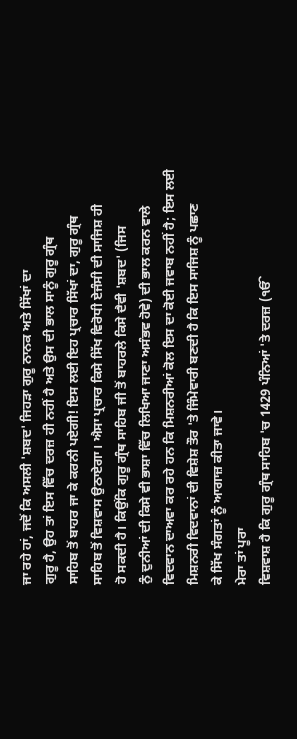ਜਾ ਰਹੇ ਹਾਂ, ਜਦੋਂ ਕਿ ਅਸਲੀ 'ਸ਼ਬਦ' ਜਿਹੜਾ ਗੁਰੂ ਨਾਨਕ ਅਤੇ ਸਿੱਖਾਂ ਦਾ
ਗੁਰੂ ਹੈ, ਉਹ ਤਾਂ ਇਸ ਵਿੱਚ ਦਰਜ਼ ਹੀ ਨਹੀਂ ਹੈ ਅਤੇ ਉਸ ਦੀ ਭਾਲ ਸਾਨੂੰ ਗੁਰੂ ਗ੍ਰੰਥ
ਸਾਹਿਬ ਤੋਂ ਬਾਹਰ ਜਾ ਕੇ ਕਰਨੀ ਪਏਗੀ! ਇਸ ਲਈ ਇਹ ਪ੍ਰਚਾਰ ਸਿੱਖਾਂ ਦਾ, ਗੁਰੂ ਗ੍ਰੰਥ
ਸਾਹਿਬ ਤੋਂ ਵਿਸ਼ਵਾਸ ਉਠਾਏਗਾ। ਐਸਾ ਪ੍ਰਚਾਰ ਕਿਸੇ ਸਿੱਖ ਵਿਰੋਧੀ ਏਜੰਸੀ ਦੀ ਸਾਜਿਸ਼ ਹੀ
ਹੋ ਸਕਦੀ ਹੈ। ਕਿਉਂਕਿ ਗੁਰੂ ਗ੍ਰੰਥ ਸਾਹਿਬ ਜੀ ਤੋਂ ਬਾਹਰਲੇ ਕਿਸੇ ਦੈਵੀ 'ਸ਼ਬਦ' (ਜਿਸ
ਨੁੰ ਦੁਨੀਆਂ ਦੀ ਕਿਸੇ ਵੀ ਭਾਸ਼ਾ ਵਿੱਚ ਲਿਖਿਆ ਜਾਣਾ ਅਸੰਭਵ ਹੋਵੇ) ਦੀ ਭਾਲ ਕਰਨ ਵਾਲੇ
ਵਿਦਵਾਨ ਦਾਅਵਾ ਕਰ ਰਹੇ ਹਨ ਕਿ ਮਿਸ਼ਨਰੀਆਂ ਕੋਲ ਇਸ ਦਾ ਕੋਈ ਜਵਾਬ ਨਹੀਂ ਹੈ; ਇਸ ਲਈ
ਮਿਸ਼ਨਰੀ ਵਿਦਵਾਨਾਂ ਦੀ ਵਿਸ਼ੇਸ਼ ਤੌਰ 'ਤੇ ਜਿੰਮੇਵਾਰੀ ਬਣਦੀ ਹੈ ਕਿ ਇਸ ਸਾਜਿਸ਼ ਨੂੰ ਪਛਾਣ
ਕੇ ਸਿੱਖ ਸੰਗਤਾਂ ਨੂੰ ਆਗਾਜ਼ ਕੀਤਾ ਜਾਵੇ।
ਮੇਰਾ ਤਾਂ ਪੂਰਾ
ਵਿਸ਼ਵਾਸ਼ ਹੈ ਕਿ ਗੁਰੂ ਗ੍ਰੰਥ ਸਾਹਿਬ 'ਚ 1429 ਪੰਨਿਆਂ 'ਤੇ ਦਰਜ਼ (ੴ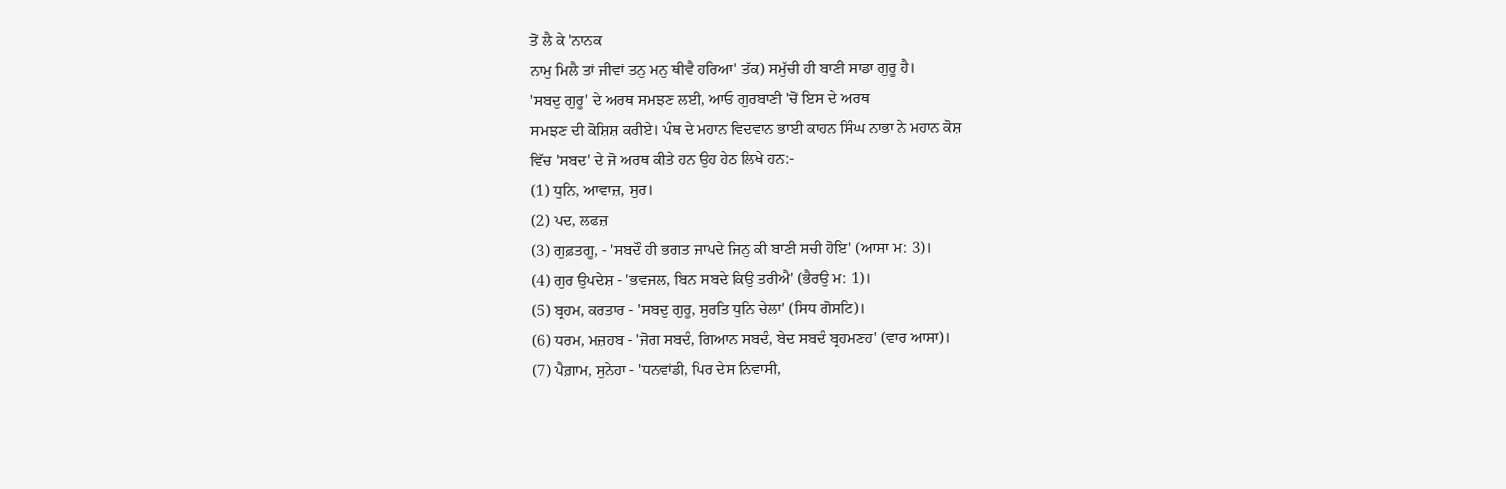ਤੋਂ ਲੈ ਕੇ 'ਨਾਨਕ
ਨਾਮੁ ਮਿਲੈ ਤਾਂ ਜੀਵਾਂ ਤਨੁ ਮਨੁ ਥੀਵੈ ਹਰਿਆ' ਤੱਕ) ਸਮੁੱਚੀ ਹੀ ਬਾਣੀ ਸਾਡਾ ਗੁਰੂ ਹੈ।
'ਸਬਦੁ ਗੁਰੂ' ਦੇ ਅਰਥ ਸਮਝਣ ਲਈ, ਆਓ ਗੁਰਬਾਣੀ 'ਚੋਂ ਇਸ ਦੇ ਅਰਥ
ਸਮਝਣ ਦੀ ਕੋਸ਼ਿਸ਼ ਕਰੀਏ। ਪੰਥ ਦੇ ਮਹਾਨ ਵਿਦਵਾਨ ਭਾਈ ਕਾਹਨ ਸਿੰਘ ਨਾਭਾ ਨੇ ਮਹਾਨ ਕੋਸ਼
ਵਿੱਚ 'ਸਬਦ' ਦੇ ਜੋ ਅਰਥ ਕੀਤੇ ਹਨ ਉਹ ਹੇਠ ਲਿਖੇ ਹਨ:-
(1) ਧੁਨਿ, ਆਵਾਜ਼, ਸੁਰ।
(2) ਪਦ, ਲਫਜ਼
(3) ਗੁਫ਼ਤਗੂ, - 'ਸਬਦੌ ਹੀ ਭਗਤ ਜਾਪਦੇ ਜਿਨੁ ਕੀ ਬਾਣੀ ਸਚੀ ਹੋਇ' (ਆਸਾ ਮ: 3)।
(4) ਗੁਰ ਉਪਦੇਸ਼ - 'ਭਵਜਲ, ਬਿਨ ਸਬਦੇ ਕਿਉ ਤਰੀਐ' (ਭੈਰਉ ਮ: 1)।
(5) ਬ੍ਰਹਮ, ਕਰਤਾਰ - 'ਸਬਦੁ ਗੁਰੂ, ਸੁਰਤਿ ਧੁਨਿ ਚੇਲਾ' (ਸਿਧ ਗੋਸਟਿ)।
(6) ਧਰਮ, ਮਜ਼ਹਬ - 'ਜੋਗ ਸਬਦੰ, ਗਿਆਨ ਸਬਦੰ, ਬੇਦ ਸਬਦੰ ਬ੍ਰਹਮਣਹ' (ਵਾਰ ਆਸਾ)।
(7) ਪੈਗ਼ਾਮ, ਸੁਨੇਹਾ - 'ਧਨਵਾਂਡੀ, ਪਿਰ ਦੇਸ ਨਿਵਾਸੀ,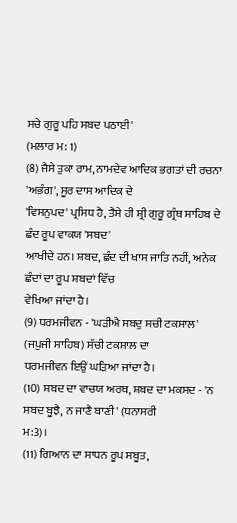ਸਚੇ ਗੁਰੂ ਪਹਿ ਸਬਦ ਪਠਾਈ'
(ਮਲਾਰ ਮ: 1)
(8) ਜੈਸੇ ਤੁਕਾ ਰਾਮ, ਨਾਮਦੇਵ ਆਦਿਕ ਭਗਤਾਂ ਦੀ ਰਚਨਾ 'ਅਭੰਗ', ਸੂਰ ਦਾਸ ਆਦਿਕ ਦੇ
'ਵਿਸਨੁਪਦ' ਪ੍ਰਸਿਧ ਹੈ, ਤੈਸੇ ਹੀ ਸ਼੍ਰੀ ਗੁਰੂ ਗ੍ਰੰਥ ਸਾਹਿਬ ਦੇ ਛੰਦ ਰੂਪ ਵਾਕਯ 'ਸਬਦ'
ਆਖੀਦੇ ਹਨ। ਸ਼ਬਦ, ਛੰਦ ਦੀ ਖਾਸ ਜਾਤਿ ਨਹੀਂ, ਅਨੇਕ ਛੰਦਾਂ ਦਾ ਰੂਪ ਸ਼ਬਦਾਂ ਵਿੱਚ
ਵੇਖਿਆ ਜਾਂਦਾ ਹੈ।
(9) ਧਰਮਜੀਵਨ - 'ਘੜੀਐ ਸਬਦੁ ਸਚੀ ਟਕਸਾਲ' (ਜਪੁਜੀ ਸਾਹਿਬ) ਸੱਚੀ ਟਕਸਾਲ ਦਾ
ਧਰਮਜੀਵਨ ਇਉਂ ਘੜਿਆ ਜਾਂਦਾ ਹੈ।
(10) ਸ਼ਬਦ ਦਾ ਵਾਚਯ ਅਰਥ, ਸ਼ਬਦ ਦਾ ਮਕਸਦ - 'ਨ ਸਬਦ ਬੂਝੈ, ਨ ਜਾਣੈ ਬਾਣੀ' (ਧਨਾਸਰੀ
ਮ:3)।
(11) ਗਿਆਨ ਦਾ ਸਾਧਨ ਰੂਪ ਸਬੂਤ,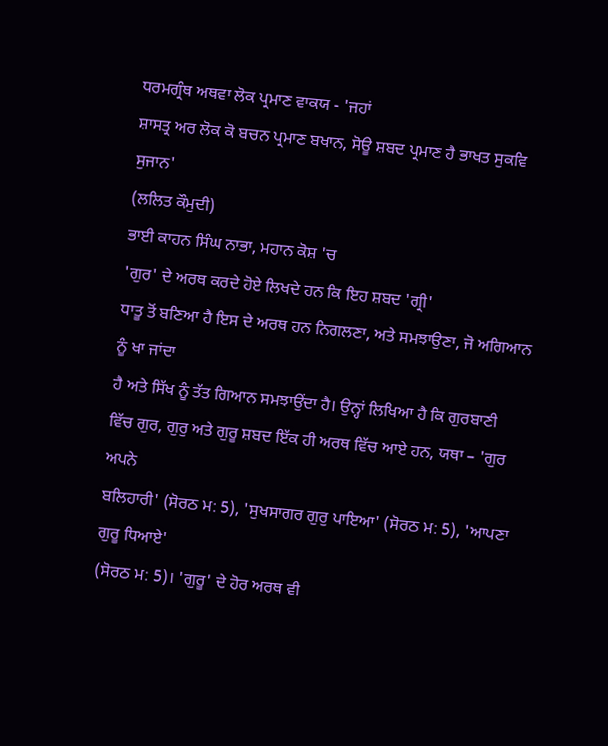ਧਰਮਗ੍ਰੰਥ ਅਥਵਾ ਲੋਕ ਪ੍ਰਮਾਣ ਵਾਕਯ - 'ਜਹਾਂ
ਸ਼ਾਸਤ੍ਰ ਅਰ ਲੋਕ ਕੋ ਬਚਨ ਪ੍ਰਮਾਣ ਬਖਾਨ, ਸੋਊ ਸ਼ਬਦ ਪ੍ਰਮਾਣ ਹੈ ਭਾਖਤ ਸੁਕਵਿ ਸੁਜਾਨ'
(ਲਲਿਤ ਕੌਮੁਦੀ)
ਭਾਈ ਕਾਹਨ ਸਿੰਘ ਨਾਭਾ, ਮਹਾਨ ਕੋਸ਼ 'ਚ
'ਗੁਰ' ਦੇ ਅਰਥ ਕਰਦੇ ਹੋਏ ਲਿਖਦੇ ਹਨ ਕਿ ਇਹ ਸ਼ਬਦ 'ਗ੍ਰੀ'
ਧਾਤੂ ਤੋਂ ਬਣਿਆ ਹੈ ਇਸ ਦੇ ਅਰਥ ਹਨ ਨਿਗਲਣਾ, ਅਤੇ ਸਮਝਾਉਣਾ, ਜੋ ਅਗਿਆਨ ਨੂੰ ਖਾ ਜਾਂਦਾ
ਹੈ ਅਤੇ ਸਿੱਖ ਨੂੰ ਤੱਤ ਗਿਆਨ ਸਮਝਾਉਂਦਾ ਹੈ। ਉਨ੍ਹਾਂ ਲਿਖਿਆ ਹੈ ਕਿ ਗੁਰਬਾਣੀ
ਵਿੱਚ ਗੁਰ, ਗੁਰੁ ਅਤੇ ਗੁਰੂ ਸ਼ਬਦ ਇੱਕ ਹੀ ਅਰਥ ਵਿੱਚ ਆਏ ਹਨ, ਯਥਾ – 'ਗੁਰ ਅਪਨੇ
ਬਲਿਹਾਰੀ' (ਸੋਰਠ ਮ: 5), 'ਸੁਖਸਾਗਰ ਗੁਰੁ ਪਾਇਆ' (ਸੋਰਠ ਮ: 5), 'ਆਪਣਾ ਗੁਰੂ ਧਿਆਏ'
(ਸੋਰਠ ਮ: 5)। 'ਗੁਰੂ' ਦੇ ਹੋਰ ਅਰਥ ਵੀ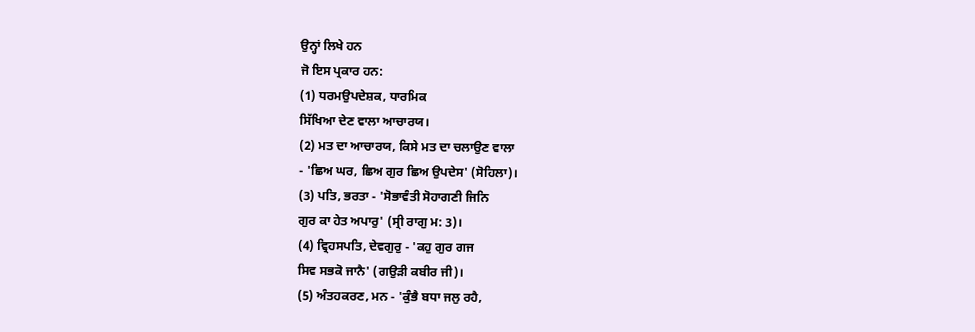ਉਨ੍ਹਾਂ ਲਿਖੇ ਹਨ
ਜੋ ਇਸ ਪ੍ਰਕਾਰ ਹਨ:
(1) ਧਰਮਉਪਦੇਸ਼ਕ, ਧਾਰਮਿਕ
ਸਿੱਖਿਆ ਦੇਣ ਵਾਲਾ ਆਚਾਰਯ।
(2) ਮਤ ਦਾ ਆਚਾਰਯ, ਕਿਸੇ ਮਤ ਦਾ ਚਲਾਉਣ ਵਾਲਾ
- 'ਛਿਅ ਘਰ, ਛਿਅ ਗੁਰ ਛਿਅ ਉਪਦੇਸ' (ਸੋਹਿਲਾ)।
(3) ਪਤਿ, ਭਰਤਾ - 'ਸੋਭਾਵੰਤੀ ਸੋਹਾਗਣੀ ਜਿਨਿ
ਗੁਰ ਕਾ ਹੇਤ ਅਪਾਰੁ' (ਸ੍ਰੀ ਰਾਗੁ ਮ: 3)।
(4) ਵ੍ਰਿਹਸਪਤਿ, ਦੇਵਗੁਰੁ - 'ਕਹੁ ਗੁਰ ਗਜ
ਸਿਵ ਸਭਕੋ ਜਾਨੈ' (ਗਉੜੀ ਕਬੀਰ ਜੀ)।
(5) ਅੰਤਹਕਰਣ, ਮਨ - 'ਕੁੰਭੈ ਬਧਾ ਜਲੁ ਰਹੈ,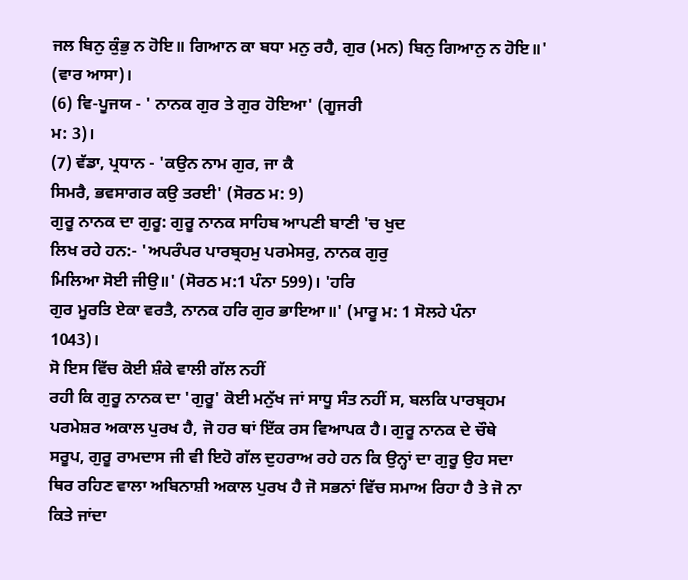ਜਲ ਬਿਨੁ ਕੁੰਭੁ ਨ ਹੋਇ॥ ਗਿਆਨ ਕਾ ਬਧਾ ਮਨੁ ਰਹੈ, ਗੁਰ (ਮਨ) ਬਿਨੁ ਗਿਆਨੁ ਨ ਹੋਇ॥'
(ਵਾਰ ਆਸਾ)।
(6) ਵਿ-ਪੂਜਯ - ' ਨਾਨਕ ਗੁਰ ਤੇ ਗੁਰ ਹੋਇਆ' (ਗੂਜਰੀ
ਮ: 3)।
(7) ਵੱਡਾ, ਪ੍ਰਧਾਨ - 'ਕਉਨ ਨਾਮ ਗੁਰ, ਜਾ ਕੈ
ਸਿਮਰੈ, ਭਵਸਾਗਰ ਕਉ ਤਰਈ' (ਸੋਰਠ ਮ: 9)
ਗੁਰੂ ਨਾਨਕ ਦਾ ਗੁਰੂ: ਗੁਰੂ ਨਾਨਕ ਸਾਹਿਬ ਆਪਣੀ ਬਾਣੀ 'ਚ ਖੁਦ
ਲਿਖ ਰਹੇ ਹਨ:- 'ਅਪਰੰਪਰ ਪਾਰਬ੍ਰਹਮੁ ਪਰਮੇਸਰੁ, ਨਾਨਕ ਗੁਰੁ
ਮਿਲਿਆ ਸੋਈ ਜੀਉ॥' (ਸੋਰਠ ਮ:1 ਪੰਨਾ 599)। 'ਹਰਿ
ਗੁਰ ਮੂਰਤਿ ਏਕਾ ਵਰਤੈ, ਨਾਨਕ ਹਰਿ ਗੁਰ ਭਾਇਆ॥' (ਮਾਰੂ ਮ: 1 ਸੋਲਹੇ ਪੰਨਾ
1043)।
ਸੋ ਇਸ ਵਿੱਚ ਕੋਈ ਸ਼ੰਕੇ ਵਾਲੀ ਗੱਲ ਨਹੀਂ
ਰਹੀ ਕਿ ਗੁਰੂ ਨਾਨਕ ਦਾ 'ਗੁਰੂ' ਕੋਈ ਮਨੁੱਖ ਜਾਂ ਸਾਧੂ ਸੰਤ ਨਹੀਂ ਸ, ਬਲਕਿ ਪਾਰਬ੍ਰਹਮ
ਪਰਮੇਸ਼ਰ ਅਕਾਲ ਪੁਰਖ ਹੈ, ਜੋ ਹਰ ਥਾਂ ਇੱਕ ਰਸ ਵਿਆਪਕ ਹੈ। ਗੁਰੂ ਨਾਨਕ ਦੇ ਚੌਥੇ
ਸਰੂਪ, ਗੁਰੂ ਰਾਮਦਾਸ ਜੀ ਵੀ ਇਹੋ ਗੱਲ ਦੁਹਰਾਅ ਰਹੇ ਹਨ ਕਿ ਉਨ੍ਹਾਂ ਦਾ ਗੁਰੂ ਉਹ ਸਦਾ
ਥਿਰ ਰਹਿਣ ਵਾਲਾ ਅਬਿਨਾਸ਼ੀ ਅਕਾਲ ਪੁਰਖ ਹੈ ਜੋ ਸਭਨਾਂ ਵਿੱਚ ਸਮਾਅ ਰਿਹਾ ਹੈ ਤੇ ਜੋ ਨਾ
ਕਿਤੇ ਜਾਂਦਾ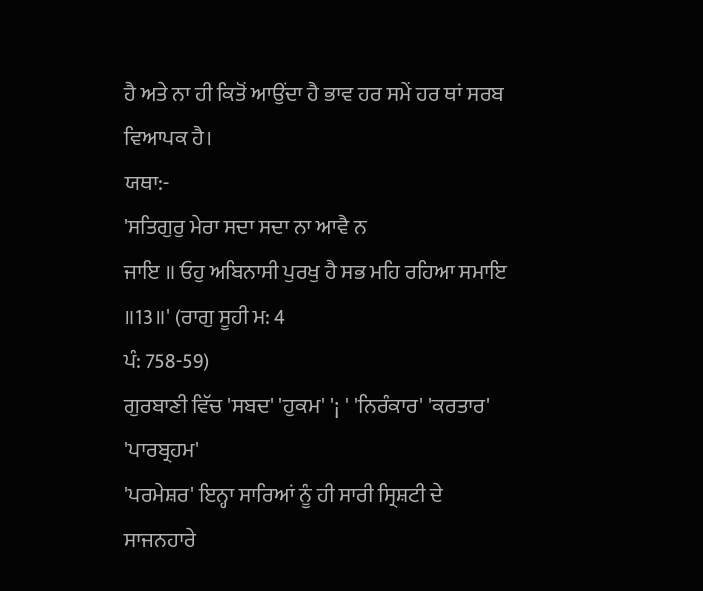ਹੈ ਅਤੇ ਨਾ ਹੀ ਕਿਤੋਂ ਆਉਂਦਾ ਹੈ ਭਾਵ ਹਰ ਸਮੇਂ ਹਰ ਥਾਂ ਸਰਬ ਵਿਆਪਕ ਹੈ।
ਯਥਾ:-
'ਸਤਿਗੁਰੁ ਮੇਰਾ ਸਦਾ ਸਦਾ ਨਾ ਆਵੈ ਨ
ਜਾਇ ॥ ਓਹੁ ਅਬਿਨਾਸੀ ਪੁਰਖੁ ਹੈ ਸਭ ਮਹਿ ਰਹਿਆ ਸਮਾਇ ॥13॥' (ਰਾਗੁ ਸੂਹੀ ਮ: 4
ਪੰ: 758-59)
ਗੁਰਬਾਣੀ ਵਿੱਚ 'ਸਬਦ' 'ਹੁਕਮ' '¡ ' 'ਨਿਰੰਕਾਰ' 'ਕਰਤਾਰ' 'ਪਾਰਬ੍ਰਹਮ'
'ਪਰਮੇਸ਼ਰ' ਇਨ੍ਹਾ ਸਾਰਿਆਂ ਨੂੰ ਹੀ ਸਾਰੀ ਸ੍ਰਿਸ਼ਟੀ ਦੇ ਸਾਜਨਹਾਰੇ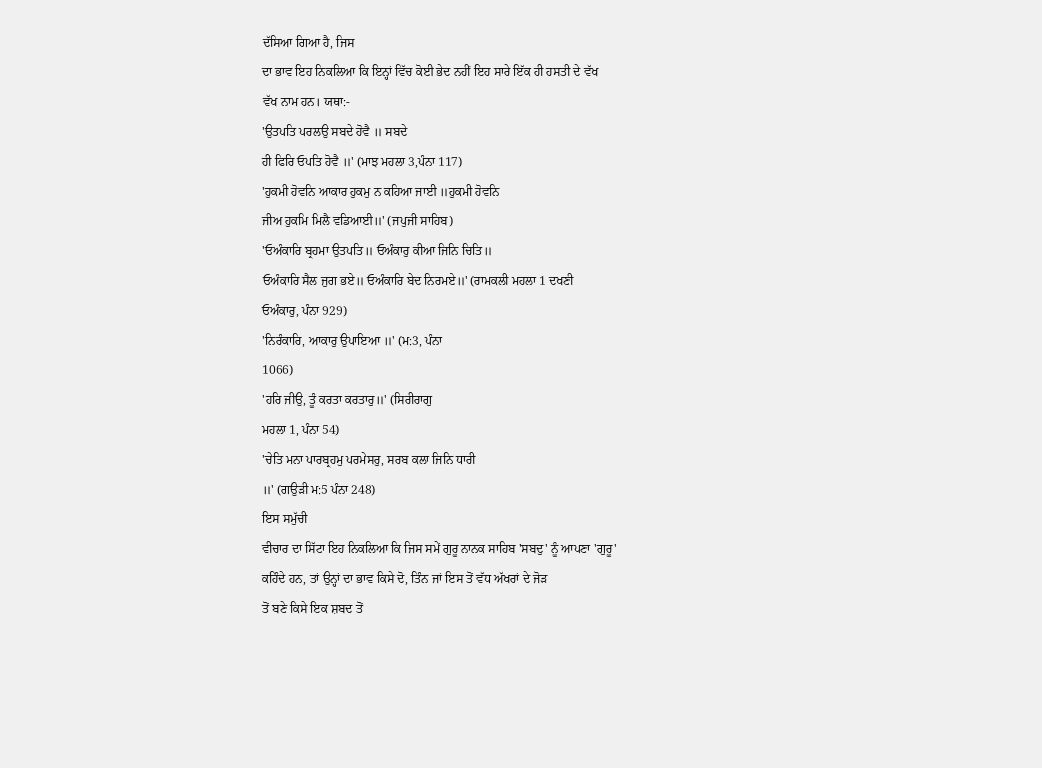ਦੱਸਿਆ ਗਿਆ ਹੈ, ਜਿਸ
ਦਾ ਭਾਵ ਇਹ ਨਿਕਲਿਆ ਕਿ ਇਨ੍ਹਾਂ ਵਿੱਚ ਕੋਈ ਭੇਦ ਨਹੀਂ ਇਹ ਸਾਰੇ ਇੱਕ ਹੀ ਹਸਤੀ ਦੇ ਵੱਖ
ਵੱਖ ਨਾਮ ਹਨ। ਯਥਾ:-
'ਉਤਪਤਿ ਪਰਲਉ ਸਬਦੇ ਹੋਵੈ ॥ ਸਬਦੇ
ਹੀ ਫਿਰਿ ਓਪਤਿ ਹੋਵੈ ॥' (ਮਾਝ ਮਹਲਾ 3,ਪੰਨਾ 117)
'ਹੁਕਮੀ ਹੋਵਨਿ ਆਕਾਰ ਹੁਕਮੁ ਨ ਕਹਿਆ ਜਾਈ ॥ਹੁਕਮੀ ਹੋਵਨਿ
ਜੀਅ ਹੁਕਮਿ ਮਿਲੈ ਵਡਿਆਈ॥' (ਜਪੁਜੀ ਸਾਹਿਬ)
'ਓਅੰਕਾਰਿ ਬ੍ਰਹਮਾ ਉਤਪਤਿ॥ ਓਅੰਕਾਰੁ ਕੀਆ ਜਿਨਿ ਚਿਤਿ॥
ਓਅੰਕਾਰਿ ਸੈਲ ਜੁਗ ਭਏ॥ ਓਅੰਕਾਰਿ ਬੇਦ ਨਿਰਮਏ॥' (ਰਾਮਕਲੀ ਮਹਲਾ 1 ਦਖਣੀ
ਓਅੰਕਾਰੁ, ਪੰਨਾ 929)
'ਨਿਰੰਕਾਰਿ, ਆਕਾਰੁ ਉਪਾਇਆ ॥' (ਮ:3, ਪੰਨਾ
1066)
'ਹਰਿ ਜੀਉ, ਤੂੰ ਕਰਤਾ ਕਰਤਾਰੁ॥' (ਸਿਰੀਰਾਗੁ
ਮਹਲਾ 1, ਪੰਨਾ 54)
'ਚੇਤਿ ਮਨਾ ਪਾਰਬ੍ਰਹਮੁ ਪਰਮੇਸਰੁ, ਸਰਬ ਕਲਾ ਜਿਨਿ ਧਾਰੀ
॥' (ਗਉੜੀ ਮ:5 ਪੰਨਾ 248)
ਇਸ ਸਮੁੱਚੀ
ਵੀਚਾਰ ਦਾ ਸਿੱਟਾ ਇਹ ਨਿਕਲਿਆ ਕਿ ਜਿਸ ਸਮੇਂ ਗੁਰੂ ਨਾਨਕ ਸਾਹਿਬ 'ਸਬਦੁ' ਨੂੰ ਆਪਣਾ 'ਗੁਰੂ'
ਕਹਿੰਦੇ ਹਨ, ਤਾਂ ਉਨ੍ਹਾਂ ਦਾ ਭਾਵ ਕਿਸੇ ਦੋ, ਤਿੰਨ ਜਾਂ ਇਸ ਤੋਂ ਵੱਧ ਅੱਖਰਾਂ ਦੇ ਜੋੜ
ਤੋਂ ਬਣੇ ਕਿਸੇ ਇਕ ਸ਼ਬਦ ਤੋਂ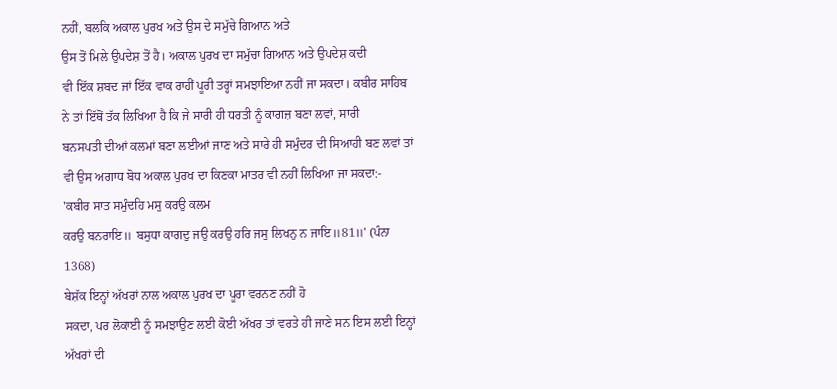ਨਹੀਂ, ਬਲਕਿ ਅਕਾਲ ਪੁਰਖ ਅਤੇ ਉਸ ਦੇ ਸਮੁੱਚੇ ਗਿਆਨ ਅਤੇ
ਉਸ ਤੋਂ ਮਿਲੇ ਉਪਦੇਸ਼ ਤੋਂ ਹੈ। ਅਕਾਲ ਪੁਰਖ ਦਾ ਸਮੁੱਚਾ ਗਿਆਨ ਅਤੇ ਉਪਦੇਸ਼ ਕਦੀ
ਵੀ ਇੱਕ ਸ਼ਬਦ ਜਾਂ ਇੱਕ ਵਾਕ ਰਾਹੀਂ ਪੂਰੀ ਤਰ੍ਹਾਂ ਸਮਝਾਇਆ ਨਹੀਂ ਜਾ ਸਕਦਾ। ਕਬੀਰ ਸਾਹਿਬ
ਨੇ ਤਾਂ ਇੱਥੋਂ ਤੱਕ ਲਿਖਿਆ ਹੈ ਕਿ ਜੇ ਸਾਰੀ ਹੀ ਧਰਤੀ ਨੂੰ ਕਾਗਜ਼ ਬਣਾ ਲਵਾਂ, ਸਾਰੀ
ਬਨਸਪਤੀ ਦੀਆਂ ਕਲਮਾਂ ਬਣਾ ਲਈਆਂ ਜਾਣ ਅਤੇ ਸਾਰੇ ਹੀ ਸਮੁੰਦਰ ਦੀ ਸਿਆਹੀ ਬਣ ਲਵਾਂ ਤਾਂ
ਵੀ ਉਸ ਅਗਾਧ ਬੋਧ ਅਕਾਲ ਪੁਰਖ ਦਾ ਕਿਣਕਾ ਮਾਤਰ ਵੀ ਨਹੀਂ ਲਿਖਿਆ ਜਾ ਸਕਦਾ:-
'ਕਬੀਰ ਸਾਤ ਸਮੁੰਦਹਿ ਮਸੁ ਕਰਉ ਕਲਮ
ਕਰਉ ਬਨਰਾਇ॥ ਬਸੁਧਾ ਕਾਗਦੁ ਜਉ ਕਰਉ ਹਰਿ ਜਸੁ ਲਿਖਨੁ ਨ ਜਾਇ॥81॥' (ਪੰਨਾ
1368)
ਬੇਸ਼ੱਕ ਇਨ੍ਹਾਂ ਅੱਖਰਾਂ ਨਾਲ ਅਕਾਲ ਪੁਰਖ ਦਾ ਪੂਰਾ ਵਰਨਣ ਨਹੀਂ ਹੋ
ਸਕਦਾ, ਪਰ ਲੋਕਾਈ ਨੂੰ ਸਮਝਾਉਣ ਲਈ ਕੋਈ ਅੱਖਰ ਤਾਂ ਵਰਤੇ ਹੀ ਜਾਣੇ ਸਨ ਇਸ ਲਈ ਇਨ੍ਹਾਂ
ਅੱਖਰਾਂ ਦੀ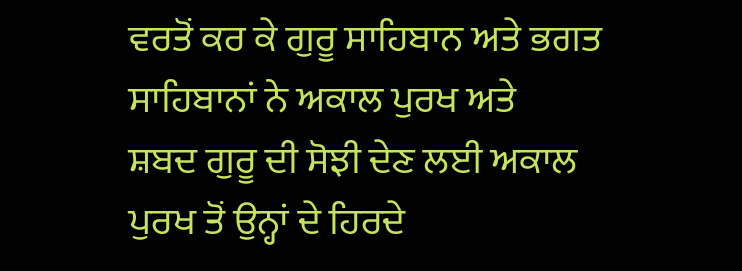ਵਰਤੋਂ ਕਰ ਕੇ ਗੁਰੂ ਸਾਹਿਬਾਨ ਅਤੇ ਭਗਤ ਸਾਹਿਬਾਨਾਂ ਨੇ ਅਕਾਲ ਪੁਰਖ ਅਤੇ
ਸ਼ਬਦ ਗੁਰੂ ਦੀ ਸੋਝੀ ਦੇਣ ਲਈ ਅਕਾਲ ਪੁਰਖ ਤੋਂ ਉਨ੍ਹਾਂ ਦੇ ਹਿਰਦੇ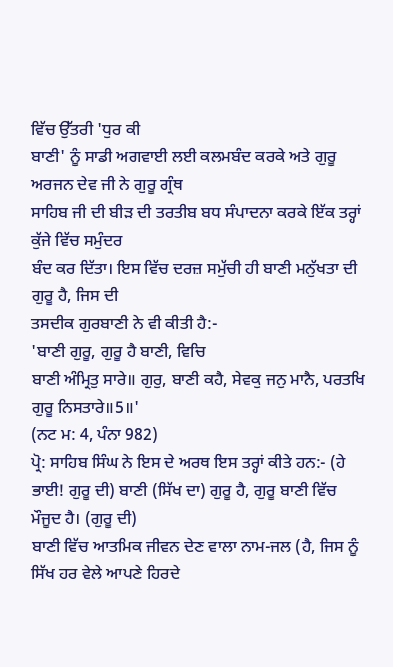ਵਿੱਚ ਉੱਤਰੀ 'ਧੁਰ ਕੀ
ਬਾਣੀ' ਨੂੰ ਸਾਡੀ ਅਗਵਾਈ ਲਈ ਕਲਮਬੰਦ ਕਰਕੇ ਅਤੇ ਗੁਰੂ ਅਰਜਨ ਦੇਵ ਜੀ ਨੇ ਗੁਰੂ ਗ੍ਰੰਥ
ਸਾਹਿਬ ਜੀ ਦੀ ਬੀੜ ਦੀ ਤਰਤੀਬ ਬਧ ਸੰਪਾਦਨਾ ਕਰਕੇ ਇੱਕ ਤਰ੍ਹਾਂ ਕੁੱਜੇ ਵਿੱਚ ਸਮੁੰਦਰ
ਬੰਦ ਕਰ ਦਿੱਤਾ। ਇਸ ਵਿੱਚ ਦਰਜ਼ ਸਮੁੱਚੀ ਹੀ ਬਾਣੀ ਮਨੁੱਖਤਾ ਦੀ ਗੁਰੂ ਹੈ, ਜਿਸ ਦੀ
ਤਸਦੀਕ ਗੁਰਬਾਣੀ ਨੇ ਵੀ ਕੀਤੀ ਹੈ:-
'ਬਾਣੀ ਗੁਰੂ, ਗੁਰੂ ਹੈ ਬਾਣੀ, ਵਿਚਿ
ਬਾਣੀ ਅੰਮ੍ਰਿਤੁ ਸਾਰੇ॥ ਗੁਰੁ, ਬਾਣੀ ਕਹੈ, ਸੇਵਕੁ ਜਨੁ ਮਾਨੈ, ਪਰਤਖਿ ਗੁਰੂ ਨਿਸਤਾਰੇ॥5॥'
(ਨਟ ਮ: 4, ਪੰਨਾ 982)
ਪ੍ਰੋ: ਸਾਹਿਬ ਸਿੰਘ ਨੇ ਇਸ ਦੇ ਅਰਥ ਇਸ ਤਰ੍ਹਾਂ ਕੀਤੇ ਹਨ:- (ਹੇ
ਭਾਈ! ਗੁਰੂ ਦੀ) ਬਾਣੀ (ਸਿੱਖ ਦਾ) ਗੁਰੂ ਹੈ, ਗੁਰੂ ਬਾਣੀ ਵਿੱਚ ਮੌਜੂਦ ਹੈ। (ਗੁਰੂ ਦੀ)
ਬਾਣੀ ਵਿੱਚ ਆਤਮਿਕ ਜੀਵਨ ਦੇਣ ਵਾਲਾ ਨਾਮ-ਜਲ (ਹੈ, ਜਿਸ ਨੂੰ ਸਿੱਖ ਹਰ ਵੇਲੇ ਆਪਣੇ ਹਿਰਦੇ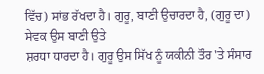ਵਿੱਚ) ਸਾਂਭ ਰੱਖਦਾ ਹੈ। ਗੁਰੂ, ਬਾਣੀ ਉਚਾਰਦਾ ਹੈ, (ਗੁਰੂ ਦਾ) ਸੇਵਕ ਉਸ ਬਾਣੀ ਉਤੇ
ਸ਼ਰਧਾ ਧਾਰਦਾ ਹੈ। ਗੁਰੂ ਉਸ ਸਿੱਖ ਨੂੰ ਯਕੀਨੀ ਤੌਰ 'ਤੇ ਸੰਸਾਰ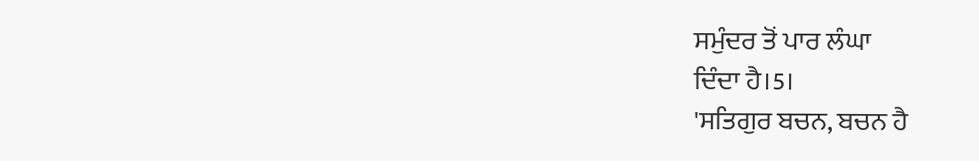ਸਮੁੰਦਰ ਤੋਂ ਪਾਰ ਲੰਘਾ
ਦਿੰਦਾ ਹੈ।5।
'ਸਤਿਗੁਰ ਬਚਨ, ਬਚਨ ਹੈ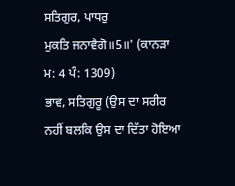ਸਤਿਗੁਰ, ਪਾਧਰੁ
ਮੁਕਤਿ ਜਨਾਵੈਗੋ॥5॥' (ਕਾਨੜਾ ਮ: 4 ਪੰ: 1309)
ਭਾਵ, ਸਤਿਗੁਰੂ (ਉਸ ਦਾ ਸਰੀਰ ਨਹੀਂ ਬਲਕਿ ਉਸ ਦਾ ਦਿੱਤਾ ਹੋਇਆ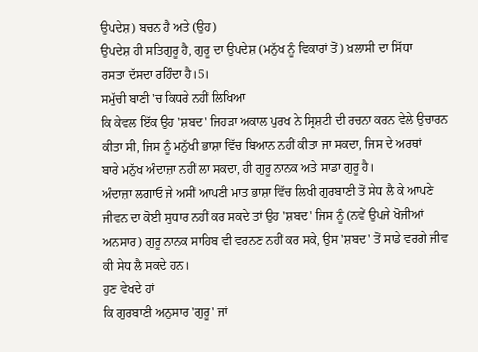ਉਪਦੇਸ਼) ਬਚਨ ਹੈ ਅਤੇ (ਉਹ)
ਉਪਦੇਸ਼ ਹੀ ਸਤਿਗੁਰੂ ਹੈ, ਗੁਰੂ ਦਾ ਉਪਦੇਸ਼ (ਮਨੁੱਖ ਨੂੰ ਵਿਕਾਰਾਂ ਤੋਂ) ਖ਼ਲਾਸੀ ਦਾ ਸਿੱਧਾ
ਰਸਤਾ ਦੱਸਦਾ ਰਹਿੰਦਾ ਹੈ।5।
ਸਮੁੱਚੀ ਬਾਣੀ 'ਚ ਕਿਧਰੇ ਨਹੀਂ ਲਿਖਿਆ
ਕਿ ਕੇਵਲ ਇੱਕ ਉਹ 'ਸ਼ਬਦ' ਜਿਹੜਾ ਅਕਾਲ ਪੁਰਖ ਨੇ ਸ੍ਰਿਸ਼ਟੀ ਦੀ ਰਚਨਾ ਕਰਨ ਵੇਲੇ ਉਚਾਰਨ
ਕੀਤਾ ਸੀ, ਜਿਸ ਨੂੰ ਮਨੁੱਖੀ ਭਾਸ਼ਾ ਵਿੱਚ ਬਿਆਨ ਨਹੀਂ ਕੀਤਾ ਜਾ ਸਕਦਾ, ਜਿਸ ਦੇ ਅਰਥਾਂ
ਬਾਰੇ ਮਨੁੱਖ ਅੰਦਾਜ਼ਾ ਨਹੀਂ ਲਾ ਸਕਦਾ, ਹੀ ਗੁਰੂ ਨਾਨਕ ਅਤੇ ਸਾਡਾ ਗੁਰੂ ਹੈ।
ਅੰਦਾਜ਼ਾ ਲਗਾਓ ਜੇ ਅਸੀਂ ਆਪਣੀ ਮਾਤ ਭਾਸ਼ਾ ਵਿੱਚ ਲਿਖੀ ਗੁਰਬਾਣੀ ਤੋਂ ਸੇਧ ਲੈ ਕੇ ਆਪਣੇ
ਜੀਵਨ ਦਾ ਕੋਈ ਸੁਧਾਰ ਨਹੀਂ ਕਰ ਸਕਦੇ ਤਾਂ ਉਹ 'ਸ਼ਬਦ' ਜਿਸ ਨੂੰ (ਨਵੇਂ ਉਪਜੇ ਖੋਜੀਆਂ
ਅਨਸਾਰ) ਗੁਰੂ ਨਾਨਕ ਸਾਹਿਬ ਵੀ ਵਰਨਣ ਨਹੀਂ ਕਰ ਸਕੇ, ਉਸ 'ਸ਼ਬਦ' ਤੋਂ ਸਾਡੇ ਵਰਗੇ ਜੀਵ
ਕੀ ਸੇਧ ਲੈ ਸਕਦੇ ਹਨ।
ਹੁਣ ਵੇਖਦੇ ਹਾਂ
ਕਿ ਗੁਰਬਾਣੀ ਅਨੁਸਾਰ 'ਗੁਰੂ' ਜਾਂ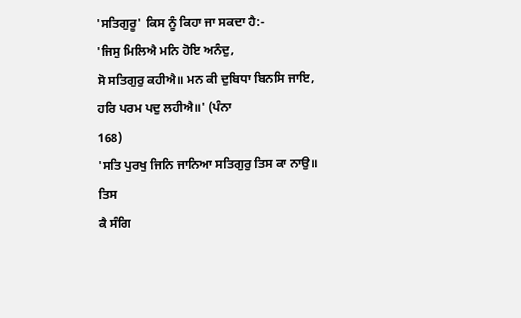'ਸਤਿਗੁਰੂ' ਕਿਸ ਨੂੰ ਕਿਹਾ ਜਾ ਸਕਦਾ ਹੈ:-
'ਜਿਸੁ ਮਿਲਿਐ ਮਨਿ ਹੋਇ ਅਨੰਦੁ,
ਸੋ ਸਤਿਗੁਰੁ ਕਹੀਐ॥ ਮਨ ਕੀ ਦੁਬਿਧਾ ਬਿਨਸਿ ਜਾਇ, ਹਰਿ ਪਰਮ ਪਦੁ ਲਹੀਐ॥' (ਪੰਨਾ
168)
'ਸਤਿ ਪੁਰਖੁ ਜਿਨਿ ਜਾਨਿਆ ਸਤਿਗੁਰੁ ਤਿਸ ਕਾ ਨਾਉ॥ ਤਿਸ
ਕੈ ਸੰਗਿ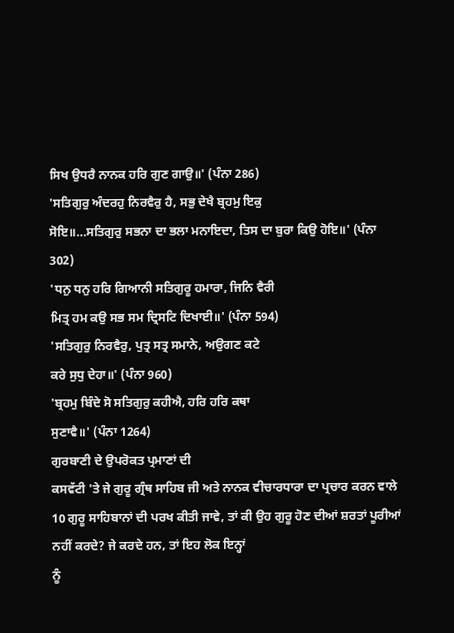ਸਿਖ ਉਧਰੈ ਨਾਨਕ ਹਰਿ ਗੁਣ ਗਾਉ॥' (ਪੰਨਾ 286)
'ਸਤਿਗੁਰੁ ਅੰਦਰਹੁ ਨਿਰਵੈਰੁ ਹੈ, ਸਭੁ ਦੇਖੈ ਬ੍ਰਹਮੁ ਇਕੁ
ਸੋਇ॥…ਸਤਿਗੁਰੁ ਸਭਨਾ ਦਾ ਭਲਾ ਮਨਾਇਦਾ, ਤਿਸ ਦਾ ਬੁਰਾ ਕਿਉ ਹੋਇ॥' (ਪੰਨਾ
302)
'ਧਨੁ ਧਨੁ ਹਰਿ ਗਿਆਨੀ ਸਤਿਗੁਰੂ ਹਮਾਰਾ, ਜਿਨਿ ਵੈਰੀ
ਮਿਤ੍ਰ ਹਮ ਕਉ ਸਭ ਸਮ ਦ੍ਰਿਸਟਿ ਦਿਖਾਈ॥' (ਪੰਨਾ 594)
'ਸਤਿਗੁਰੁ ਨਿਰਵੈਰੁ, ਪੁਤ੍ਰ ਸਤ੍ਰ ਸਮਾਨੇ, ਅਉਗਣ ਕਟੇ
ਕਰੇ ਸੁਧੁ ਦੇਹਾ॥' (ਪੰਨਾ 960)
'ਬ੍ਰਹਮੁ ਬਿੰਦੇ ਸੋ ਸਤਿਗੁਰੁ ਕਹੀਐ, ਹਰਿ ਹਰਿ ਕਥਾ
ਸੁਣਾਵੈ॥' (ਪੰਨਾ 1264)
ਗੁਰਬਾਣੀ ਦੇ ਉਪਰੋਕਤ ਪ੍ਰਮਾਣਾਂ ਦੀ
ਕਸਵੱਟੀ 'ਤੇ ਜੇ ਗੁਰੂ ਗ੍ਰੰਥ ਸਾਹਿਬ ਜੀ ਅਤੇ ਨਾਨਕ ਵੀਚਾਰਧਾਰਾ ਦਾ ਪ੍ਰਚਾਰ ਕਰਨ ਵਾਲੇ
10 ਗੁਰੂ ਸਾਹਿਬਾਨਾਂ ਦੀ ਪਰਖ ਕੀਤੀ ਜਾਵੇ, ਤਾਂ ਕੀ ਉਹ ਗੁਰੂ ਹੋਣ ਦੀਆਂ ਸ਼ਰਤਾਂ ਪੂਰੀਆਂ
ਨਹੀਂ ਕਰਦੇ? ਜੇ ਕਰਦੇ ਹਨ, ਤਾਂ ਇਹ ਲੋਕ ਇਨ੍ਹਾਂ
ਨੂੰ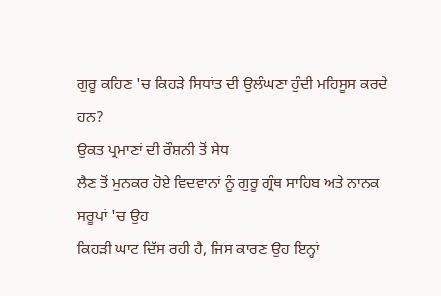ਗੁਰੂ ਕਹਿਣ 'ਚ ਕਿਹੜੇ ਸਿਧਾਂਤ ਦੀ ਉਲੰਘਣਾ ਹੁੰਦੀ ਮਹਿਸੂਸ ਕਰਦੇ ਹਨ?
ਉਕਤ ਪ੍ਰਮਾਣਾਂ ਦੀ ਰੌਸ਼ਨੀ ਤੋਂ ਸੇਧ
ਲੈਣ ਤੋਂ ਮੁਨਕਰ ਹੋਏ ਵਿਦਵਾਨਾਂ ਨੂੰ ਗੁਰੂ ਗ੍ਰੰਥ ਸਾਹਿਬ ਅਤੇ ਨਾਨਕ ਸਰੂਪਾਂ 'ਚ ਉਹ
ਕਿਹੜੀ ਘਾਟ ਦਿੱਸ ਰਹੀ ਹੈ, ਜਿਸ ਕਾਰਣ ਉਹ ਇਨ੍ਹਾਂ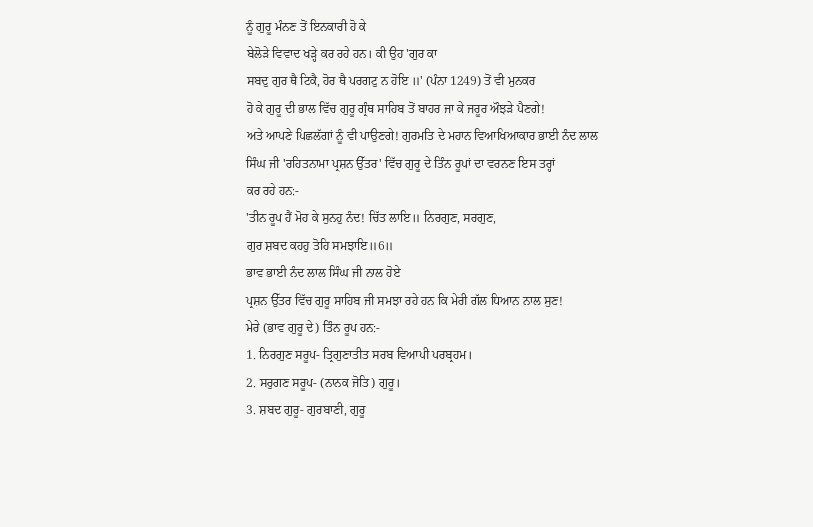ਨੂੰ ਗੁਰੂ ਮੰਨਣ ਤੋਂ ਇਨਕਾਰੀ ਹੋ ਕੇ
ਬੇਲੋੜੇ ਵਿਵਾਦ ਖੜ੍ਹੇ ਕਰ ਰਹੇ ਹਨ। ਕੀ ਉਹ 'ਗੁਰ ਕਾ
ਸਬਦੁ ਗੁਰ ਥੈ ਟਿਕੈ, ਹੋਰ ਥੈ ਪਰਗਟੁ ਨ ਹੋਇ ॥' (ਪੰਨਾ 1249) ਤੋਂ ਵੀ ਮੁਨਕਰ
ਹੋ ਕੇ ਗੁਰੂ ਦੀ ਭਾਲ ਵਿੱਚ ਗੁਰੂ ਗ੍ਰੰਥ ਸਾਹਿਬ ਤੋਂ ਬਾਹਰ ਜਾ ਕੇ ਜਰੂਰ ਔਝੜੇ ਪੈਣਗੇ!
ਅਤੇ ਆਪਣੇ ਪਿਛਲੱਗਾਂ ਨੂੰ ਵੀ ਪਾਉਣਗੇ! ਗੁਰਮਤਿ ਦੇ ਮਹਾਨ ਵਿਆਖਿਆਕਾਰ ਭਾਈ ਨੰਦ ਲਾਲ
ਸਿੰਘ ਜੀ 'ਰਹਿਤਨਾਮਾ ਪ੍ਰਸ਼ਨ ਉੱਤਰ' ਵਿੱਚ ਗੁਰੂ ਦੇ ਤਿੰਨ ਰੂਪਾਂ ਦਾ ਵਰਨਣ ਇਸ ਤਰ੍ਹਾਂ
ਕਰ ਰਹੇ ਹਨ:-
'ਤੀਨ ਰੂਪ ਹੈਂ ਮੋਹ ਕੇ ਸੁਨਹੁ ਨੰਦ! ਚਿੱਤ ਲਾਇ॥ ਨਿਰਗੁਣ, ਸਰਗੁਣ,
ਗੁਰ ਸ਼ਬਦ ਕਹਹੁ ਤੋਹਿ ਸਮਝਾਇ॥6॥
ਭਾਵ ਭਾਈ ਨੰਦ ਲਾਲ ਸਿੰਘ ਜੀ ਨਾਲ ਹੋਏ
ਪ੍ਰਸ਼ਨ ਉੱਤਰ ਵਿੱਚ ਗੁਰੂ ਸਾਹਿਬ ਜੀ ਸਮਝਾ ਰਹੇ ਹਨ ਕਿ ਮੇਰੀ ਗੱਲ ਧਿਆਨ ਨਾਲ ਸੁਣ!
ਮੇਰੇ (ਭਾਵ ਗੁਰੂ ਦੇ) ਤਿੰਨ ਰੂਪ ਹਨ:-
1. ਨਿਰਗੁਣ ਸਰੂਪ- ਤ੍ਰਿਗੁਣਾਤੀਤ ਸਰਬ ਵਿਆਪੀ ਪਰਬ੍ਰਹਮ।
2. ਸਰੁਗਣ ਸਰੂਪ- (ਨਾਨਕ ਜੋਤਿ) ਗੁਰੂ।
3. ਸ਼ਬਦ ਗੁਰੂ- ਗੁਰਬਾਣੀ, ਗੁਰੂ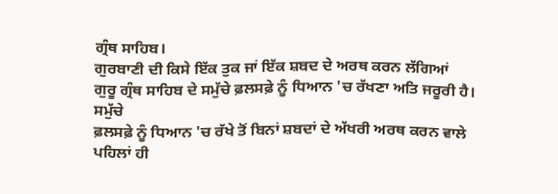ਗ੍ਰੰਥ ਸਾਹਿਬ।
ਗੁਰਬਾਣੀ ਦੀ ਕਿਸੇ ਇੱਕ ਤੁਕ ਜਾਂ ਇੱਕ ਸ਼ਬਦ ਦੇ ਅਰਥ ਕਰਨ ਲੱਗਿਆਂ
ਗੁਰੂ ਗ੍ਰੰਥ ਸਾਹਿਬ ਦੇ ਸਮੁੱਚੇ ਫ਼ਲਸਫ਼ੇ ਨੂੰ ਧਿਆਨ 'ਚ ਰੱਖਣਾ ਅਤਿ ਜਰੂਰੀ ਹੈ। ਸਮੁੱਚੇ
ਫ਼ਲਸਫ਼ੇ ਨੂੰ ਧਿਆਨ 'ਚ ਰੱਖੇ ਤੋਂ ਬਿਨਾਂ ਸ਼ਬਦਾਂ ਦੇ ਅੱਖਰੀ ਅਰਥ ਕਰਨ ਵਾਲੇ ਪਹਿਲਾਂ ਹੀ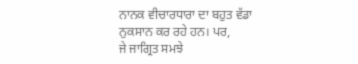ਨਾਨਕ ਵੀਚਾਰਧਾਰਾ ਦਾ ਬਹੁਤ ਵੱਡਾ ਨੁਕਸਾਨ ਕਰ ਰਹੇ ਹਨ। ਪਰ,
ਜੇ ਜਾਗ੍ਰਿਤ ਸਮਝੇ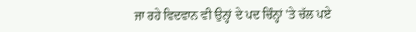ਜਾ ਰਹੇ ਵਿਦਵਾਨ ਵੀ ਉਨ੍ਹਾਂ ਦੇ ਪਦ ਚਿੰਨ੍ਹਾਂ 'ਤੇ ਚੱਲ ਪਏ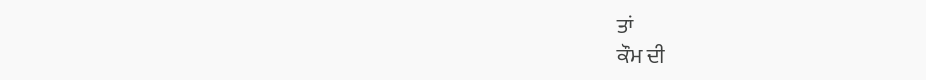ਤਾਂ
ਕੌਮ ਦੀ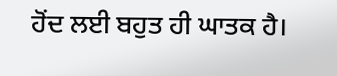ਹੋਂਦ ਲਈ ਬਹੁਤ ਹੀ ਘਾਤਕ ਹੈ।